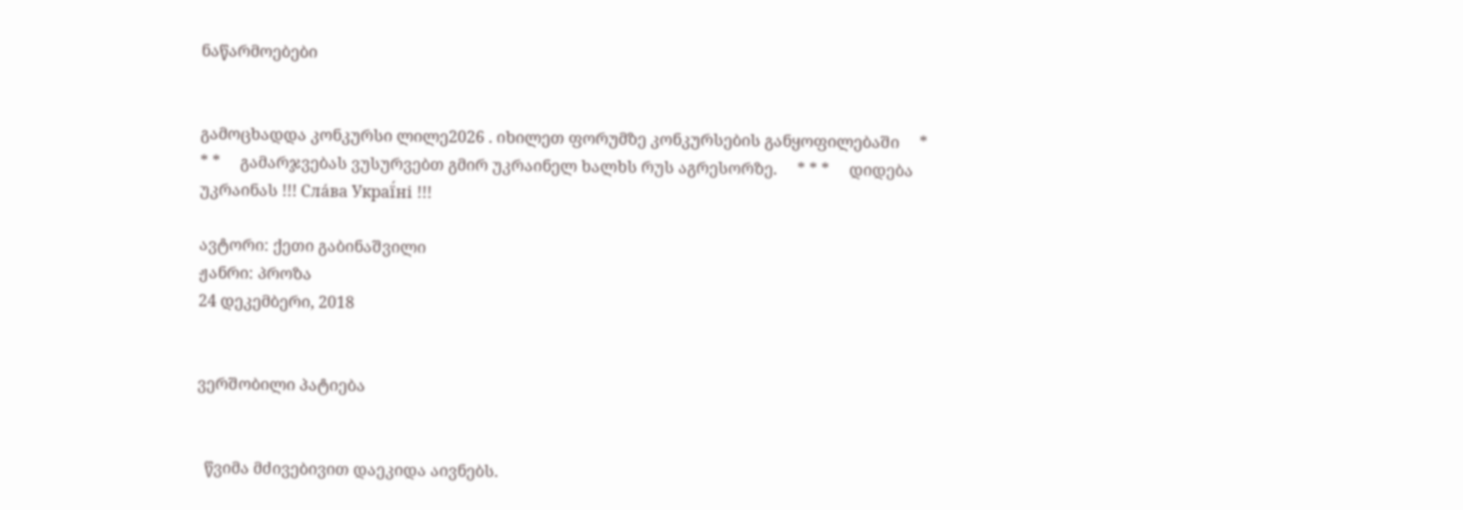ნაწარმოებები


გამოცხადდა კონკურსი ლილე2026 . იხილეთ ფორუმზე კონკურსების განყოფილებაში     * * *     გამარჯვებას ვუსურვებთ გმირ უკრაინელ ხალხს რუს აგრესორზე.     * * *     დიდება უკრაინას !!! Сла́ва Украї́ні !!!

ავტორი: ქეთი გაბინაშვილი
ჟანრი: პროზა
24 დეკემბერი, 2018


ვერშობილი პატიება


  წვიმა მძივებივით დაეკიდა აივნებს.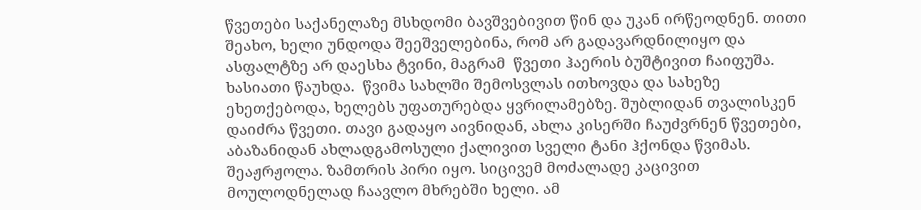წვეთები საქანელაზე მსხდომი ბავშვებივით წინ და უკან ირწეოდნენ. თითი შეახო, ხელი უნდოდა შეეშველებინა, რომ არ გადავარდნილიყო და ასფალტზე არ დაესხა ტვინი, მაგრამ  წვეთი ჰაერის ბუშტივით ჩაიფუშა. ხასიათი წაუხდა.  წვიმა სახლში შემოსვლას ითხოვდა და სახეზე ეხეთქებოდა, ხელებს უფათურებდა ყვრილამებზე. შუბლიდან თვალისკენ დაიძრა წვეთი. თავი გადაყო აივნიდან, ახლა კისერში ჩაუძვრნენ წვეთები, აბაზანიდან ახლადგამოსული ქალივით სველი ტანი ჰქონდა წვიმას. შეაჟრჟოლა. ზამთრის პირი იყო. სიცივემ მოძალადე კაცივით მოულოდნელად ჩაავლო მხრებში ხელი. ამ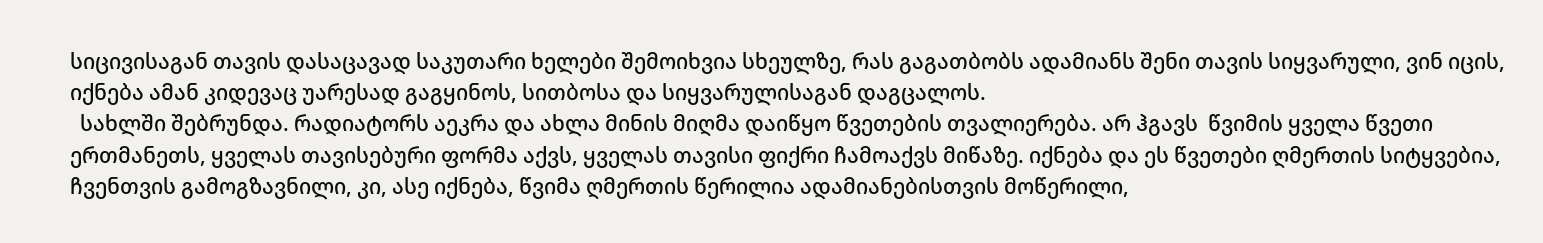სიცივისაგან თავის დასაცავად საკუთარი ხელები შემოიხვია სხეულზე, რას გაგათბობს ადამიანს შენი თავის სიყვარული, ვინ იცის, იქნება ამან კიდევაც უარესად გაგყინოს, სითბოსა და სიყვარულისაგან დაგცალოს.
  სახლში შებრუნდა. რადიატორს აეკრა და ახლა მინის მიღმა დაიწყო წვეთების თვალიერება. არ ჰგავს  წვიმის ყველა წვეთი ერთმანეთს, ყველას თავისებური ფორმა აქვს, ყველას თავისი ფიქრი ჩამოაქვს მიწაზე. იქნება და ეს წვეთები ღმერთის სიტყვებია, ჩვენთვის გამოგზავნილი, კი, ასე იქნება, წვიმა ღმერთის წერილია ადამიანებისთვის მოწერილი,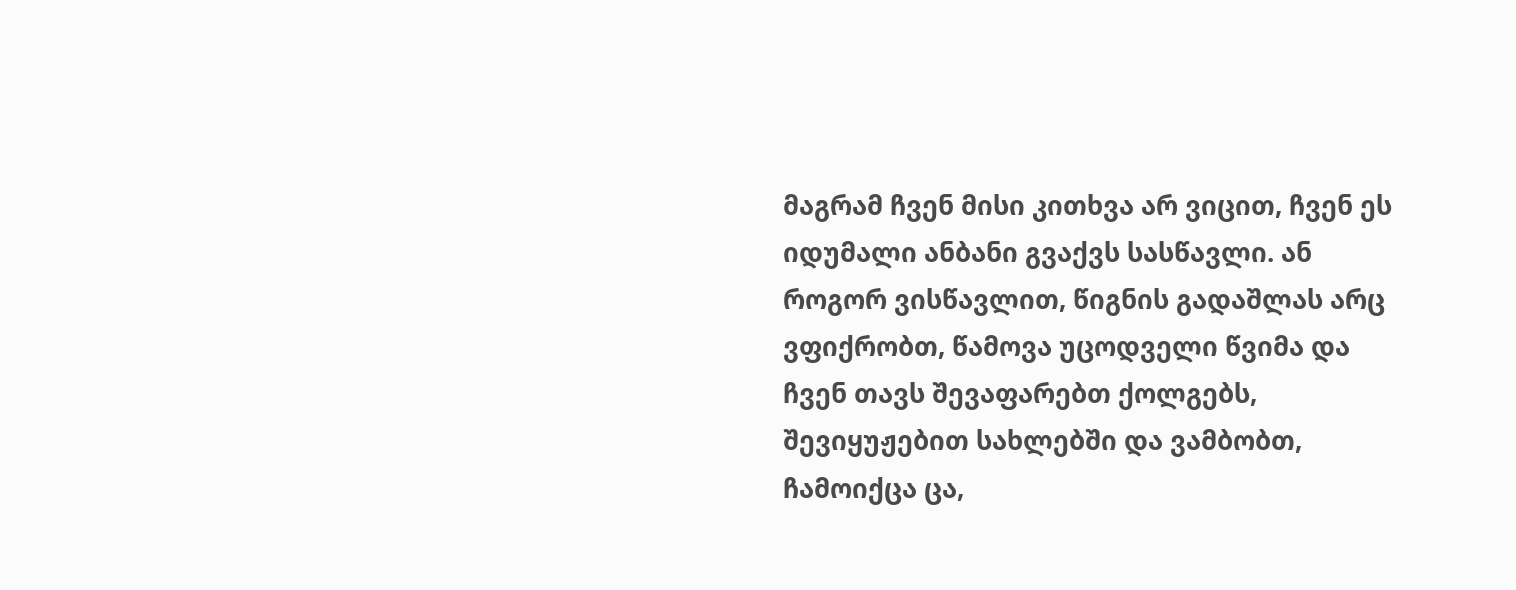მაგრამ ჩვენ მისი კითხვა არ ვიცით, ჩვენ ეს იდუმალი ანბანი გვაქვს სასწავლი. ან როგორ ვისწავლით, წიგნის გადაშლას არც ვფიქრობთ, წამოვა უცოდველი წვიმა და ჩვენ თავს შევაფარებთ ქოლგებს, შევიყუჟებით სახლებში და ვამბობთ, ჩამოიქცა ცა,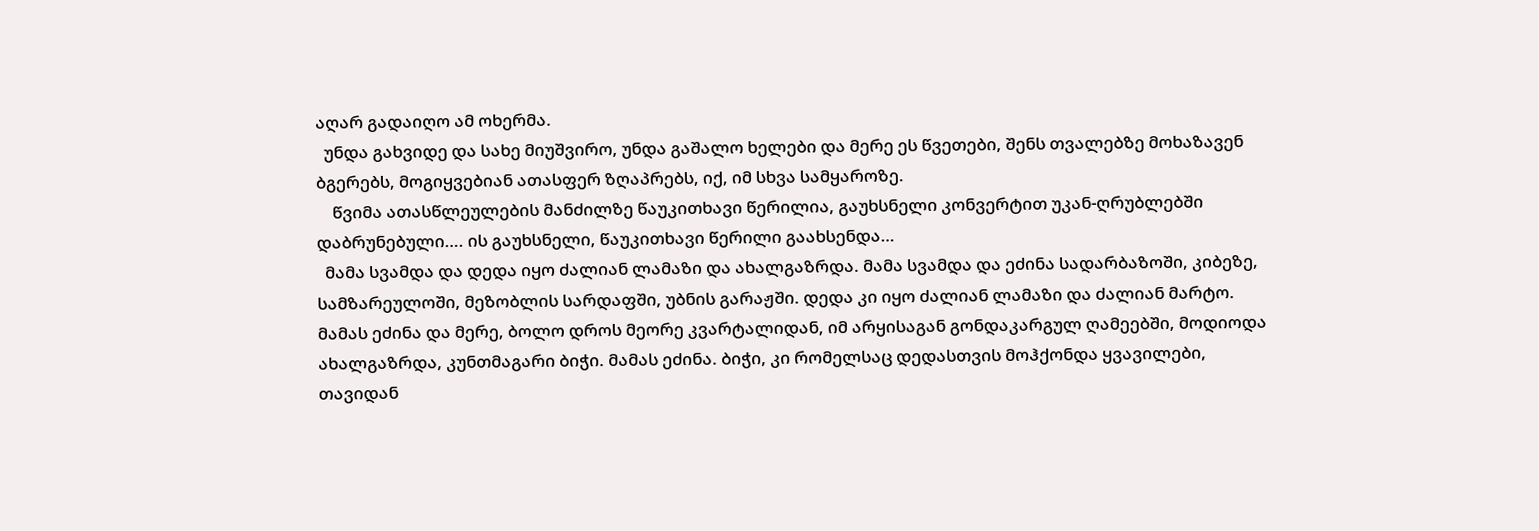აღარ გადაიღო ამ ოხერმა.
  უნდა გახვიდე და სახე მიუშვირო, უნდა გაშალო ხელები და მერე ეს წვეთები, შენს თვალებზე მოხაზავენ ბგერებს, მოგიყვებიან ათასფერ ზღაპრებს, იქ, იმ სხვა სამყაროზე.
    წვიმა ათასწლეულების მანძილზე წაუკითხავი წერილია, გაუხსნელი კონვერტით უკან-ღრუბლებში დაბრუნებული…. ის გაუხსნელი, წაუკითხავი წერილი გაახსენდა…
  მამა სვამდა და დედა იყო ძალიან ლამაზი და ახალგაზრდა. მამა სვამდა და ეძინა სადარბაზოში, კიბეზე, სამზარეულოში, მეზობლის სარდაფში, უბნის გარაჟში. დედა კი იყო ძალიან ლამაზი და ძალიან მარტო. მამას ეძინა და მერე, ბოლო დროს მეორე კვარტალიდან, იმ არყისაგან გონდაკარგულ ღამეებში, მოდიოდა ახალგაზრდა, კუნთმაგარი ბიჭი. მამას ეძინა. ბიჭი, კი რომელსაც დედასთვის მოჰქონდა ყვავილები, თავიდან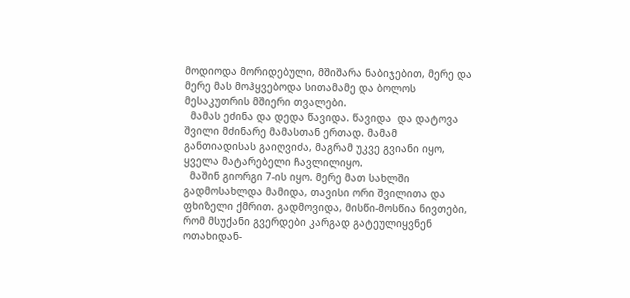მოდიოდა მორიდებული, მშიშარა ნაბიჯებით, მერე და მერე მას მოჰყვებოდა სითამამე და ბოლოს მესაკუთრის მშიერი თვალები.
  მამას ეძინა და დედა წავიდა. წავიდა  და დატოვა შვილი მძინარე მამასთან ერთად. მამამ განთიადისას გაიღვიძა, მაგრამ უკვე გვიანი იყო, ყველა მატარებელი ჩავლილიყო.
  მაშინ გიორგი 7-ის იყო. მერე მათ სახლში გადმოსახლდა მამიდა, თავისი ორი შვილითა და ფხიზელი ქმრით. გადმოვიდა, მისწი-მოსწია ნივთები, რომ მსუქანი გვერდები კარგად გატეულიყვნენ ოთახიდან-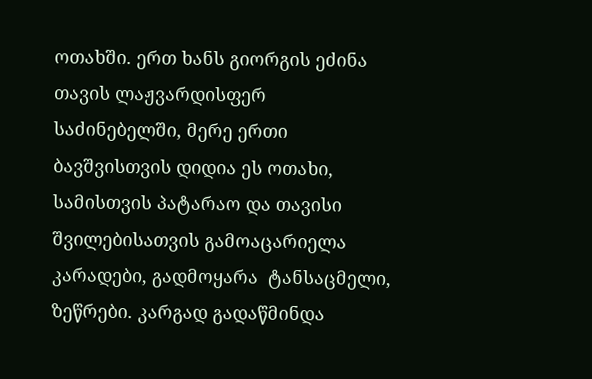ოთახში. ერთ ხანს გიორგის ეძინა თავის ლაჟვარდისფერ საძინებელში, მერე ერთი ბავშვისთვის დიდია ეს ოთახი, სამისთვის პატარაო და თავისი შვილებისათვის გამოაცარიელა კარადები, გადმოყარა  ტანსაცმელი,  ზეწრები. კარგად გადაწმინდა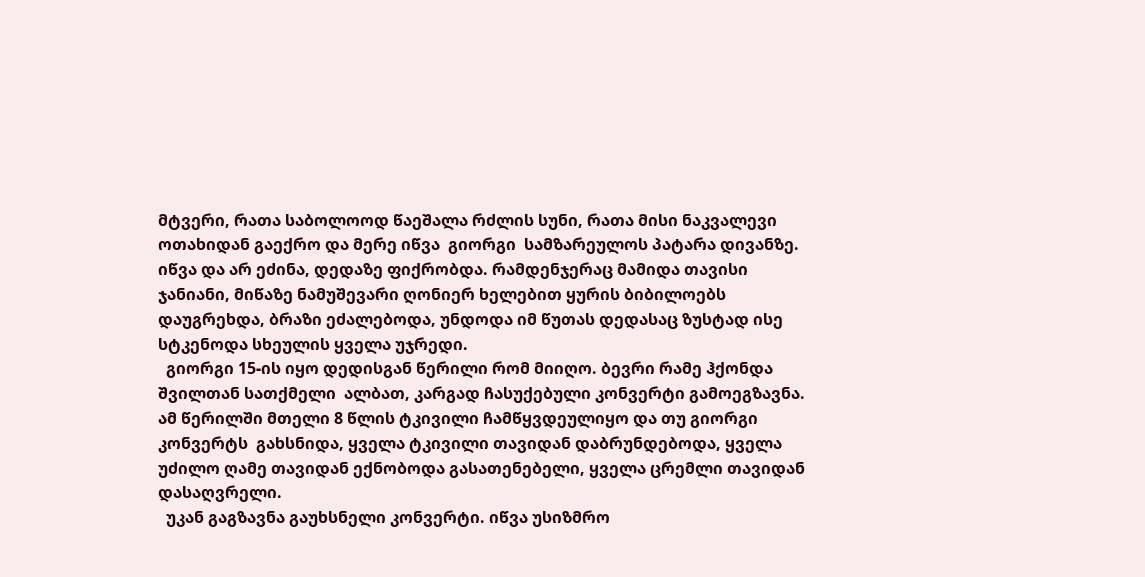მტვერი, რათა საბოლოოდ წაეშალა რძლის სუნი, რათა მისი ნაკვალევი ოთახიდან გაექრო და მერე იწვა  გიორგი  სამზარეულოს პატარა დივანზე. იწვა და არ ეძინა, დედაზე ფიქრობდა. რამდენჯერაც მამიდა თავისი ჯანიანი, მიწაზე ნამუშევარი ღონიერ ხელებით ყურის ბიბილოებს დაუგრეხდა, ბრაზი ეძალებოდა, უნდოდა იმ წუთას დედასაც ზუსტად ისე სტკენოდა სხეულის ყველა უჯრედი.
  გიორგი 15-ის იყო დედისგან წერილი რომ მიიღო. ბევრი რამე ჰქონდა შვილთან სათქმელი  ალბათ, კარგად ჩასუქებული კონვერტი გამოეგზავნა. ამ წერილში მთელი 8 წლის ტკივილი ჩამწყვდეულიყო და თუ გიორგი კონვერტს  გახსნიდა, ყველა ტკივილი თავიდან დაბრუნდებოდა, ყველა უძილო ღამე თავიდან ექნობოდა გასათენებელი, ყველა ცრემლი თავიდან დასაღვრელი.
  უკან გაგზავნა გაუხსნელი კონვერტი. იწვა უსიზმრო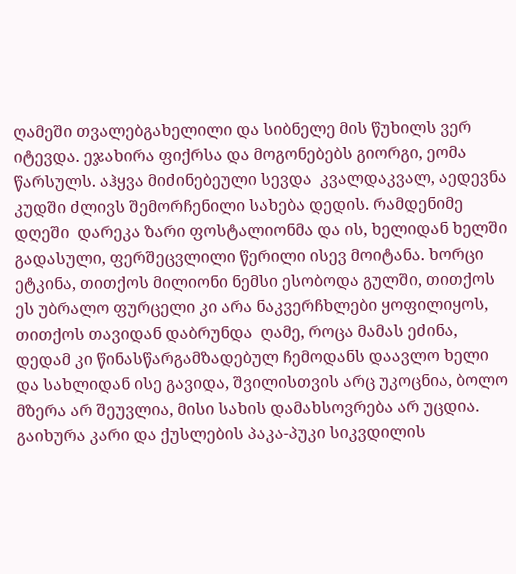ღამეში თვალებგახელილი და სიბნელე მის წუხილს ვერ იტევდა. ეჯახირა ფიქრსა და მოგონებებს გიორგი, ეომა წარსულს. აჰყვა მიძინებეული სევდა  კვალდაკვალ, აედევნა კუდში ძლივს შემორჩენილი სახება დედის. რამდენიმე დღეში  დარეკა ზარი ფოსტალიონმა და ის, ხელიდან ხელში გადასული, ფერშეცვლილი წერილი ისევ მოიტანა. ხორცი ეტკინა, თითქოს მილიონი ნემსი ესობოდა გულში, თითქოს ეს უბრალო ფურცელი კი არა ნაკვერჩხლები ყოფილიყოს,  თითქოს თავიდან დაბრუნდა  ღამე, როცა მამას ეძინა, დედამ კი წინასწარგამზადებულ ჩემოდანს დაავლო ხელი და სახლიდან ისე გავიდა, შვილისთვის არც უკოცნია, ბოლო მზერა არ შეუვლია, მისი სახის დამახსოვრება არ უცდია. გაიხურა კარი და ქუსლების პაკა-პუკი სიკვდილის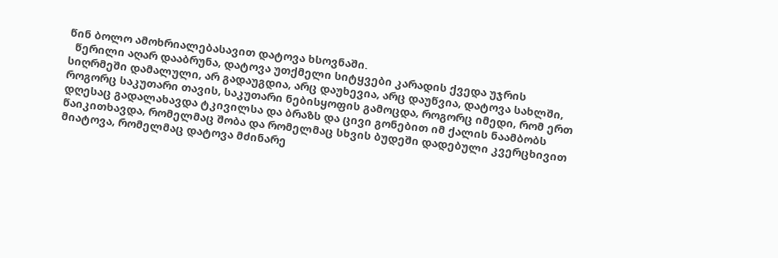წინ ბოლო ამოხრიალებასავით დატოვა ხსოვნაში.
  წერილი აღარ დააბრუნა, დატოვა უთქმელი სიტყვები კარადის ქვედა უჯრის სიღრმეში დამალული, არ გადაუგდია, არც დაუხევია, არც დაუწვია, დატოვა სახლში, როგორც საკუთარი თავის, საკუთარი ნებისყოფის გამოცდა, როგორც იმედი, რომ ერთ დღესაც გადალახავდა ტკივილსა და ბრაზს და ცივი გონებით იმ ქალის ნაამბობს წაიკითხავდა, რომელმაც შობა და რომელმაც სხვის ბუდეში დადებული კვერცხივით მიატოვა, რომელმაც დატოვა მძინარე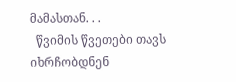მამასთან. . .
  წვიმის წვეთები თავს იხრჩობდნენ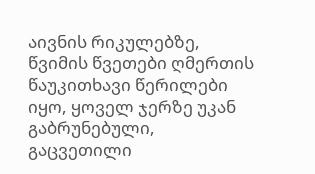აივნის რიკულებზე, წვიმის წვეთები ღმერთის წაუკითხავი წერილები იყო, ყოველ ჯერზე უკან გაბრუნებული, გაცვეთილი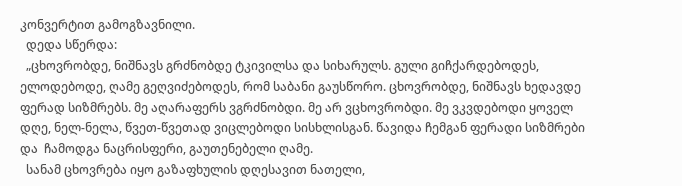კონვერტით გამოგზავნილი.
  დედა სწერდა:
  „ცხოვრობდე, ნიშნავს გრძნობდე ტკივილსა და სიხარულს. გული გიჩქარდებოდეს, ელოდებოდე, ღამე გეღვიძებოდეს, რომ საბანი გაუსწორო. ცხოვრობდე, ნიშნავს ხედავდე ფერად სიზმრებს. მე აღარაფერს ვგრძნობდი. მე არ ვცხოვრობდი. მე ვკვდებოდი ყოველ დღე, ნელ-ნელა, წვეთ-წვეთად ვიცლებოდი სისხლისგან. წავიდა ჩემგან ფერადი სიზმრები და  ჩამოდგა ნაცრისფერი, გაუთენებელი ღამე.
  სანამ ცხოვრება იყო გაზაფხულის დღესავით ნათელი,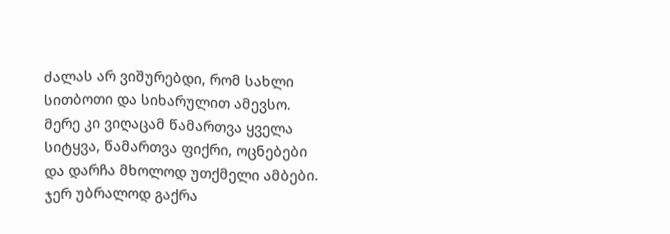ძალას არ ვიშურებდი, რომ სახლი სითბოთი და სიხარულით ამევსო. მერე კი ვიღაცამ წამართვა ყველა სიტყვა, წამართვა ფიქრი, ოცნებები და დარჩა მხოლოდ უთქმელი ამბები. ჯერ უბრალოდ გაქრა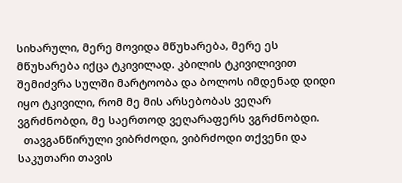სიხარული, მერე მოვიდა მწუხარება, მერე ეს მწუხარება იქცა ტკივილად. კბილის ტკივილივით შემიძვრა სულში მარტოობა და ბოლოს იმდენად დიდი იყო ტკივილი, რომ მე მის არსებობას ვეღარ ვგრძნობდი, მე საერთოდ ვეღარაფერს ვგრძნობდი.
  თავგანწირული ვიბრძოდი, ვიბრძოდი თქვენი და საკუთარი თავის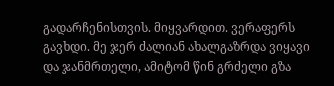გადარჩენისთვის. მიყვარდით. ვერაფერს გავხდი. მე ჯერ ძალიან ახალგაზრდა ვიყავი და ჯანმრთელი, ამიტომ წინ გრძელი გზა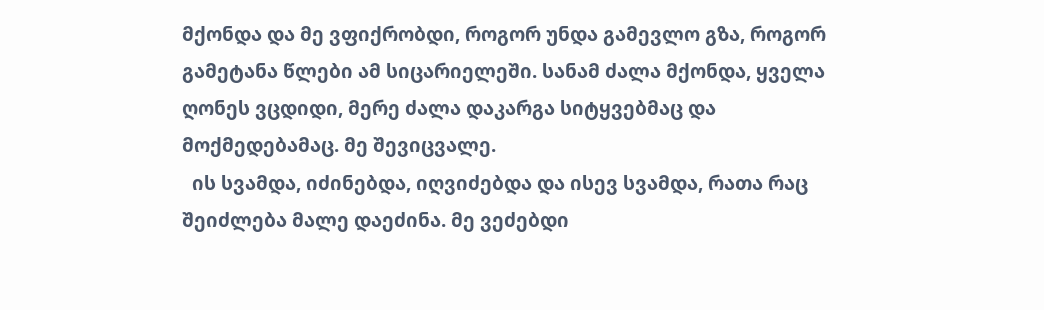მქონდა და მე ვფიქრობდი, როგორ უნდა გამევლო გზა, როგორ გამეტანა წლები ამ სიცარიელეში. სანამ ძალა მქონდა, ყველა ღონეს ვცდიდი, მერე ძალა დაკარგა სიტყვებმაც და მოქმედებამაც. მე შევიცვალე.
  ის სვამდა, იძინებდა, იღვიძებდა და ისევ სვამდა, რათა რაც შეიძლება მალე დაეძინა. მე ვეძებდი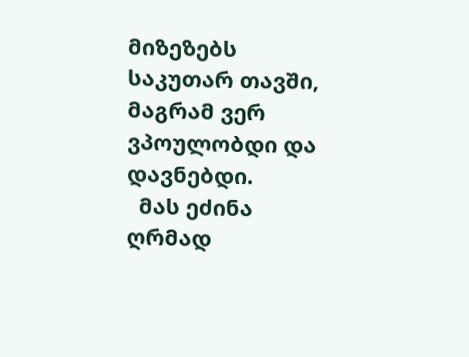მიზეზებს საკუთარ თავში, მაგრამ ვერ ვპოულობდი და დავნებდი.
  მას ეძინა ღრმად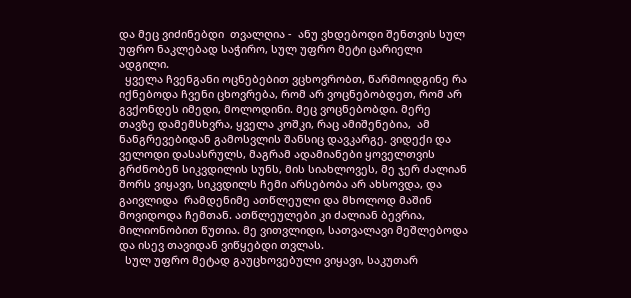და მეც ვიძინებდი  თვალღია -  ანუ ვხდებოდი შენთვის სულ უფრო ნაკლებად საჭირო, სულ უფრო მეტი ცარიელი ადგილი.
  ყველა ჩვენგანი ოცნებებით ვცხოვრობთ, წარმოიდგინე რა იქნებოდა ჩვენი ცხოვრება, რომ არ ვოცნებობდეთ, რომ არ გვქონდეს იმედი, მოლოდინი. მეც ვოცნებობდი. მერე  თავზე დამემსხვრა, ყველა კოშკი, რაც ამიშენებია,  ამ ნანგრევებიდან გამოსვლის შანსიც დავკარგე. ვიდექი და ველოდი დასასრულს, მაგრამ ადამიანები ყოველთვის გრძნობენ სიკვდილის სუნს, მის სიახლოვეს, მე ჯერ ძალიან შორს ვიყავი, სიკვდილს ჩემი არსებობა არ ახსოვდა, და გაივლიდა  რამდენიმე ათწლეული და მხოლოდ მაშინ მოვიდოდა ჩემთან. ათწლეულები კი ძალიან ბევრია, მილიონობით წუთია. მე ვითვლიდი, სათვალავი მეშლებოდა და ისევ თავიდან ვიწყებდი თვლას.
  სულ უფრო მეტად გაუცხოვებული ვიყავი, საკუთარ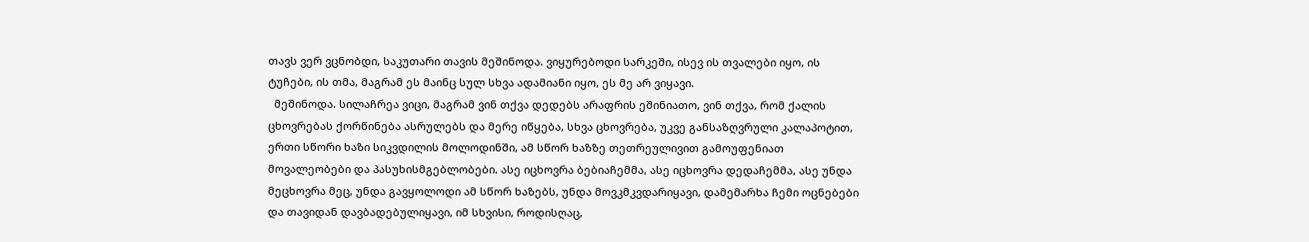თავს ვერ ვცნობდი, საკუთარი თავის მეშინოდა. ვიყურებოდი სარკეში, ისევ ის თვალები იყო, ის ტუჩები, ის თმა, მაგრამ ეს მაინც სულ სხვა ადამიანი იყო, ეს მე არ ვიყავი.
  მეშინოდა. სილაჩრეა ვიცი, მაგრამ ვინ თქვა დედებს არაფრის ეშინიათო, ვინ თქვა, რომ ქალის ცხოვრებას ქორწინება ასრულებს და მერე იწყება, სხვა ცხოვრება, უკვე განსაზღვრული კალაპოტით, ერთი სწორი ხაზი სიკვდილის მოლოდინში, ამ სწორ ხაზზე თეთრეულივით გამოუფენიათ მოვალეობები და პასუხისმგებლობები. ასე იცხოვრა ბებიაჩემმა, ასე იცხოვრა დედაჩემმა, ასე უნდა მეცხოვრა მეც, უნდა გავყოლოდი ამ სწორ ხაზებს, უნდა მოვკმკვდარიყავი, დამემარხა ჩემი ოცნებები და თავიდან დავბადებულიყავი, იმ სხვისი, როდისღაც,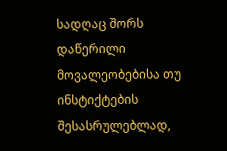სადღაც შორს დაწერილი მოვალეობებისა თუ ინსტიქტების შესასრულებლად,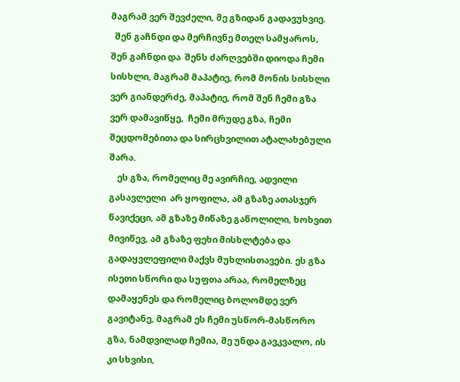მაგრამ ვერ შევძელი, მე გზიდან გადავუხვიე.
  შენ გაჩნდი და მერჩივნე მთელ სამყაროს, შენ გაჩნდი და  შენს ძარღვებში დიოდა ჩემი სისხლი, მაგრამ მაპატიე, რომ მონის სისხლი ვერ გიანდერძე, მაპატიე, რომ შენ ჩემი გზა ვერ დამავიწყე,  ჩემი მრუდე გზა, ჩემი შეცდომებითა და სირცხვილით ატალახებული შარა.
    ეს გზა, რომელიც მე ავირჩიე, ადვილი გასავლელი  არ ყოფილა, ამ გზაზე ათასჯერ წავიქეცი, ამ გზაზე მიწაზე გაწოლილი, ხოხვით მივიწევ, ამ გზაზე ფეხი მისხლტება და გადაყვლეფილი მაქვს მუხლისთავები. ეს გზა ისეთი სწორი და სუფთა არაა, რომელზეც დამაყენეს და რომელიც ბოლომდე ვერ გავიტანე, მაგრამ ეს ჩემი უსწორ-მასწორო გზა, ნამდვილად ჩემია, მე უნდა გავკვალო, ის კი სხვისი,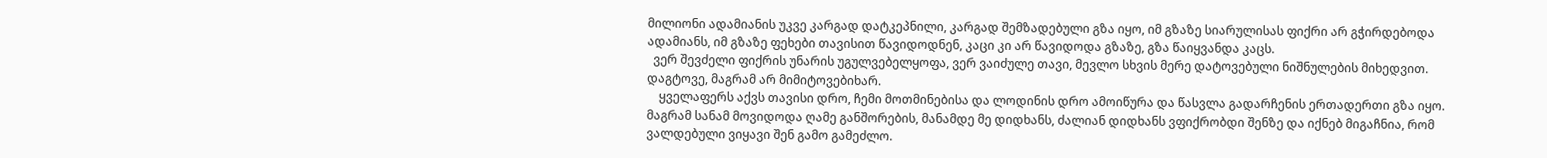მილიონი ადამიანის უკვე კარგად დატკეპნილი, კარგად შემზადებული გზა იყო, იმ გზაზე სიარულისას ფიქრი არ გჭირდებოდა ადამიანს, იმ გზაზე ფეხები თავისით წავიდოდნენ, კაცი კი არ წავიდოდა გზაზე, გზა წაიყვანდა კაცს.
  ვერ შევძელი ფიქრის უნარის უგულვებელყოფა, ვერ ვაიძულე თავი, მევლო სხვის მერე დატოვებული ნიშნულების მიხედვით. დაგტოვე, მაგრამ არ მიმიტოვებიხარ.
    ყველაფერს აქვს თავისი დრო, ჩემი მოთმინებისა და ლოდინის დრო ამოიწურა და წასვლა გადარჩენის ერთადერთი გზა იყო. მაგრამ სანამ მოვიდოდა ღამე განშორების, მანამდე მე დიდხანს, ძალიან დიდხანს ვფიქრობდი შენზე და იქნებ მიგაჩნია, რომ ვალდებული ვიყავი შენ გამო გამეძლო.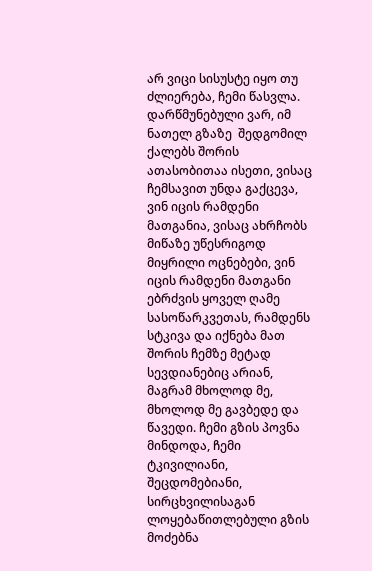არ ვიცი სისუსტე იყო თუ ძლიერება, ჩემი წასვლა. დარწმუნებული ვარ, იმ ნათელ გზაზე  შედგომილ ქალებს შორის ათასობითაა ისეთი, ვისაც ჩემსავით უნდა გაქცევა, ვინ იცის რამდენი მათგანია, ვისაც ახრჩობს მიწაზე უწესრიგოდ მიყრილი ოცნებები, ვინ იცის რამდენი მათგანი ებრძვის ყოველ ღამე სასოწარკვეთას, რამდენს სტკივა და იქნება მათ შორის ჩემზე მეტად სევდიანებიც არიან, მაგრამ მხოლოდ მე, მხოლოდ მე გავბედე და წავედი. ჩემი გზის პოვნა მინდოდა, ჩემი ტკივილიანი, შეცდომებიანი, სირცხვილისაგან ლოყებაწითლებული გზის მოძებნა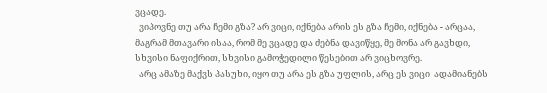ვცადე.
  ვიპოვნე თუ არა ჩემი გზა? არ ვიცი, იქნება არის ეს გზა ჩემი, იქნება - არცაა, მაგრამ მთავარი ისაა, რომ მე ვცადე და ძებნა დავიწყე, მე მონა არ გავხდი, სხვისი ნაფიქრით, სხვისი გამოჭედილი წესებით არ ვიცხოვრე.
  არც ამაზე მაქვს პასუხი, იყო თუ არა ეს გზა უფლის, არც ეს ვიცი  ადამიანებს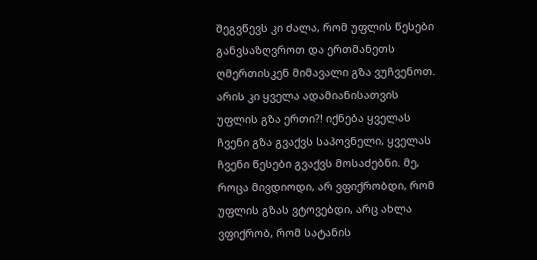შეგვწევს კი ძალა, რომ უფლის წესები განვსაზღვროთ და ერთმანეთს ღმერთისკენ მიმავალი გზა ვუჩვენოთ. არის კი ყველა ადამიანისათვის უფლის გზა ერთი?! იქნება ყველას ჩვენი გზა გვაქვს საპოვნელი, ყველას ჩვენი წესები გვაქვს მოსაძებნი. მე, როცა მივდიოდი, არ ვფიქრობდი, რომ უფლის გზას ვტოვებდი, არც ახლა ვფიქრობ, რომ სატანის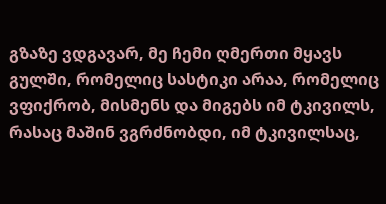გზაზე ვდგავარ, მე ჩემი ღმერთი მყავს გულში, რომელიც სასტიკი არაა, რომელიც ვფიქრობ, მისმენს და მიგებს იმ ტკივილს, რასაც მაშინ ვგრძნობდი, იმ ტკივილსაც,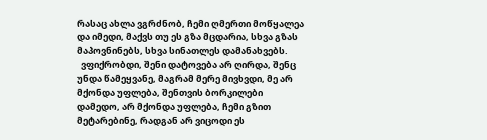რასაც ახლა ვგრძნობ, ჩემი ღმერთი მოწყალეა და იმედი, მაქვს თუ ეს გზა მცდარია, სხვა გზას მაპოვნინებს, სხვა სინათლეს დამანახვებს.
  ვფიქრობდი, შენი დატოვება არ ღირდა, შენც უნდა წამეყვანე, მაგრამ მერე მივხვდი, მე არ მქონდა უფლება, შენთვის ბორკილები დამედო, არ მქონდა უფლება, ჩემი გზით მეტარებინე, რადგან არ ვიცოდი ეს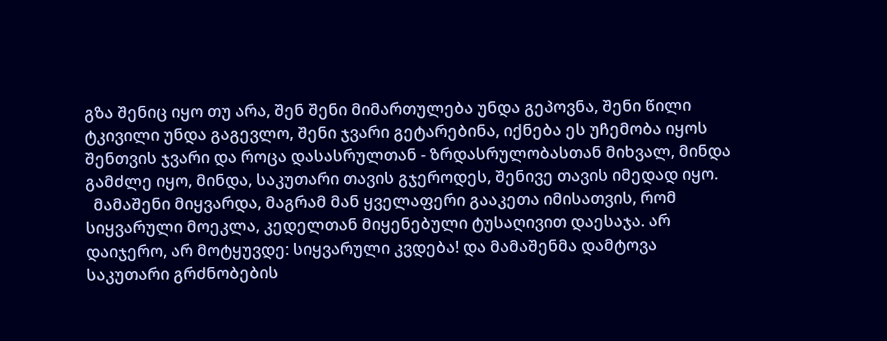გზა შენიც იყო თუ არა, შენ შენი მიმართულება უნდა გეპოვნა, შენი წილი ტკივილი უნდა გაგევლო, შენი ჯვარი გეტარებინა, იქნება ეს უჩემობა იყოს შენთვის ჯვარი და როცა დასასრულთან - ზრდასრულობასთან მიხვალ, მინდა გამძლე იყო, მინდა, საკუთარი თავის გჯეროდეს, შენივე თავის იმედად იყო.
  მამაშენი მიყვარდა, მაგრამ მან ყველაფერი გააკეთა იმისათვის, რომ სიყვარული მოეკლა, კედელთან მიყენებული ტუსაღივით დაესაჯა. არ დაიჯერო, არ მოტყუვდე: სიყვარული კვდება! და მამაშენმა დამტოვა საკუთარი გრძნობების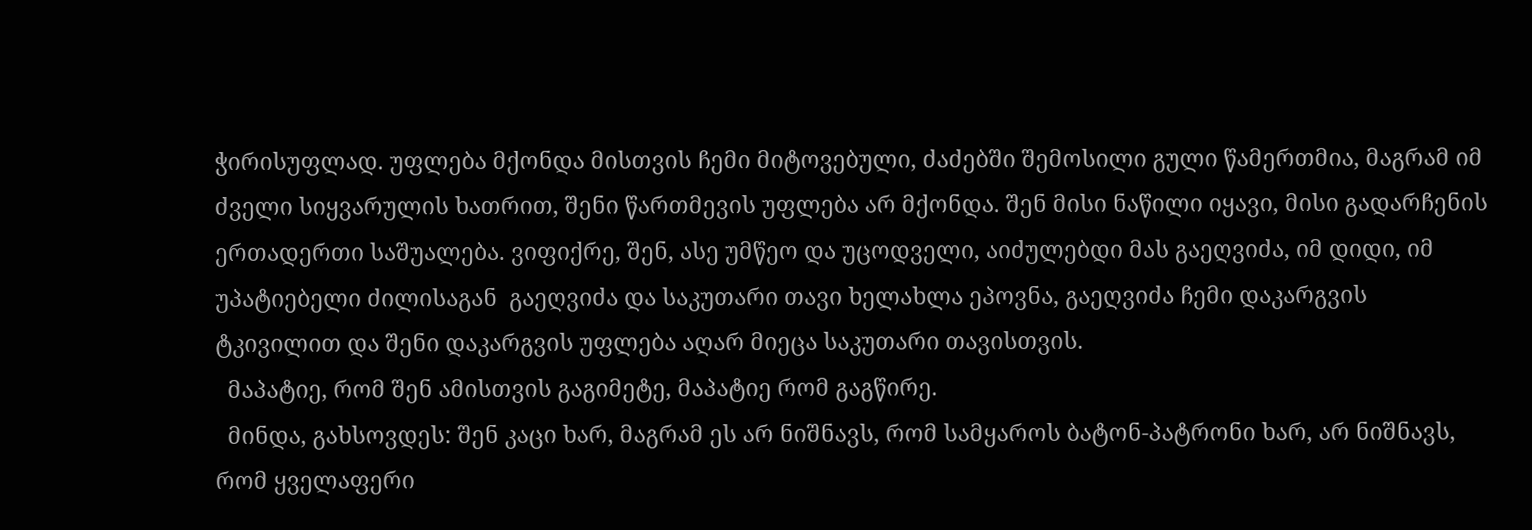ჭირისუფლად. უფლება მქონდა მისთვის ჩემი მიტოვებული, ძაძებში შემოსილი გული წამერთმია, მაგრამ იმ ძველი სიყვარულის ხათრით, შენი წართმევის უფლება არ მქონდა. შენ მისი ნაწილი იყავი, მისი გადარჩენის ერთადერთი საშუალება. ვიფიქრე, შენ, ასე უმწეო და უცოდველი, აიძულებდი მას გაეღვიძა, იმ დიდი, იმ უპატიებელი ძილისაგან  გაეღვიძა და საკუთარი თავი ხელახლა ეპოვნა, გაეღვიძა ჩემი დაკარგვის ტკივილით და შენი დაკარგვის უფლება აღარ მიეცა საკუთარი თავისთვის.
  მაპატიე, რომ შენ ამისთვის გაგიმეტე, მაპატიე რომ გაგწირე.
  მინდა, გახსოვდეს: შენ კაცი ხარ, მაგრამ ეს არ ნიშნავს, რომ სამყაროს ბატონ-პატრონი ხარ, არ ნიშნავს, რომ ყველაფერი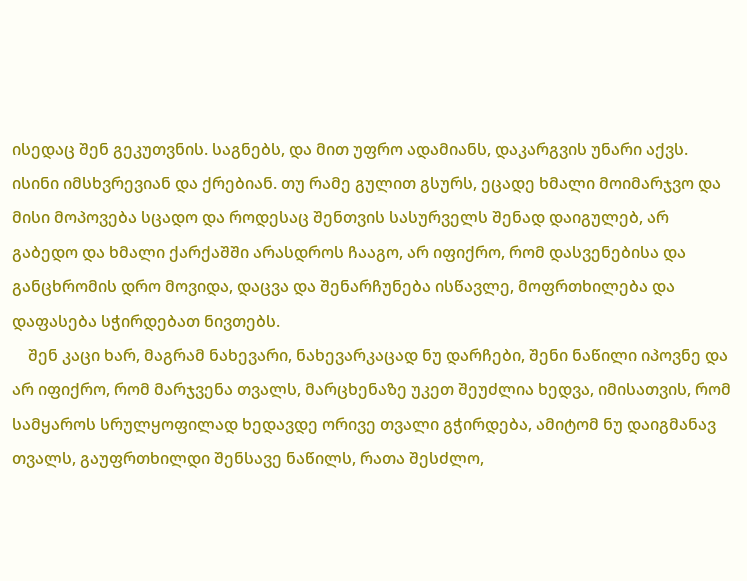ისედაც შენ გეკუთვნის. საგნებს, და მით უფრო ადამიანს, დაკარგვის უნარი აქვს. ისინი იმსხვრევიან და ქრებიან. თუ რამე გულით გსურს, ეცადე ხმალი მოიმარჯვო და მისი მოპოვება სცადო და როდესაც შენთვის სასურველს შენად დაიგულებ, არ გაბედო და ხმალი ქარქაშში არასდროს ჩააგო, არ იფიქრო, რომ დასვენებისა და განცხრომის დრო მოვიდა, დაცვა და შენარჩუნება ისწავლე, მოფრთხილება და დაფასება სჭირდებათ ნივთებს.
    შენ კაცი ხარ, მაგრამ ნახევარი, ნახევარკაცად ნუ დარჩები, შენი ნაწილი იპოვნე და არ იფიქრო, რომ მარჯვენა თვალს, მარცხენაზე უკეთ შეუძლია ხედვა, იმისათვის, რომ სამყაროს სრულყოფილად ხედავდე ორივე თვალი გჭირდება, ამიტომ ნუ დაიგმანავ თვალს, გაუფრთხილდი შენსავე ნაწილს, რათა შესძლო,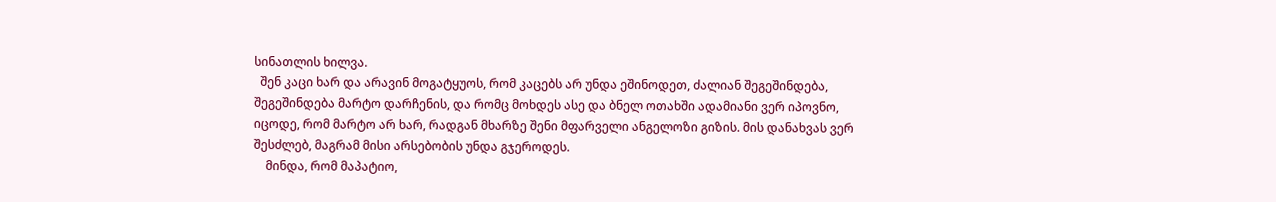სინათლის ხილვა.
  შენ კაცი ხარ და არავინ მოგატყუოს, რომ კაცებს არ უნდა ეშინოდეთ, ძალიან შეგეშინდება, შეგეშინდება მარტო დარჩენის, და რომც მოხდეს ასე და ბნელ ოთახში ადამიანი ვერ იპოვნო, იცოდე, რომ მარტო არ ხარ, რადგან მხარზე შენი მფარველი ანგელოზი გიზის. მის დანახვას ვერ შესძლებ, მაგრამ მისი არსებობის უნდა გჯეროდეს.
    მინდა, რომ მაპატიო,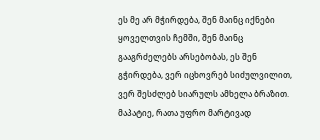ეს მე არ მჭირდება, შენ მაინც იქნები ყოველთვის ჩემში, შენ მაინც გააგრძელებს არსებობას, ეს შენ გჭირდება, ვერ იცხოვრებ სიძულვილით, ვერ შესძლებ სიარულს ამხელა ბრაზით. მაპატიე, რათა უფრო მარტივად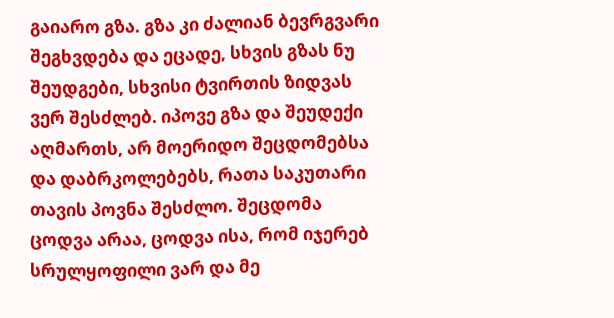გაიარო გზა. გზა კი ძალიან ბევრგვარი შეგხვდება და ეცადე, სხვის გზას ნუ შეუდგები, სხვისი ტვირთის ზიდვას ვერ შესძლებ. იპოვე გზა და შეუდექი აღმართს, არ მოერიდო შეცდომებსა და დაბრკოლებებს, რათა საკუთარი თავის პოვნა შესძლო. შეცდომა ცოდვა არაა, ცოდვა ისა, რომ იჯერებ სრულყოფილი ვარ და მე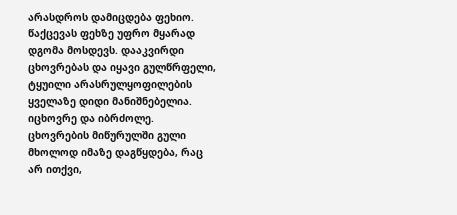არასდროს დამიცდება ფეხიო. წაქცევას ფეხზე უფრო მყარად დგომა მოსდევს. დააკვირდი ცხოვრებას და იყავი გულწრფელი, ტყუილი არასრულყოფილების ყველაზე დიდი მანიშნებელია. იცხოვრე და იბრძოლე. ცხოვრების მიწურულში გული მხოლოდ იმაზე დაგწყდება, რაც არ ითქვი,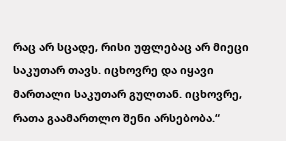რაც არ სცადე, რისი უფლებაც არ მიეცი საკუთარ თავს. იცხოვრე და იყავი მართალი საკუთარ გულთან. იცხოვრე, რათა გაამართლო შენი არსებობა.“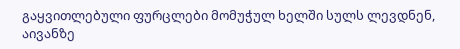გაყვითლებული ფურცლები მომუჭულ ხელში სულს ლევდნენ, აივანზე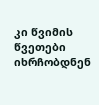კი წვიმის წვეთები იხრჩობდნენ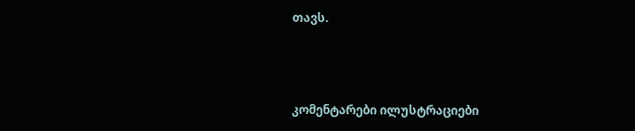თავს.



კომენტარები ილუსტრაციები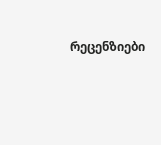რეცენზიები